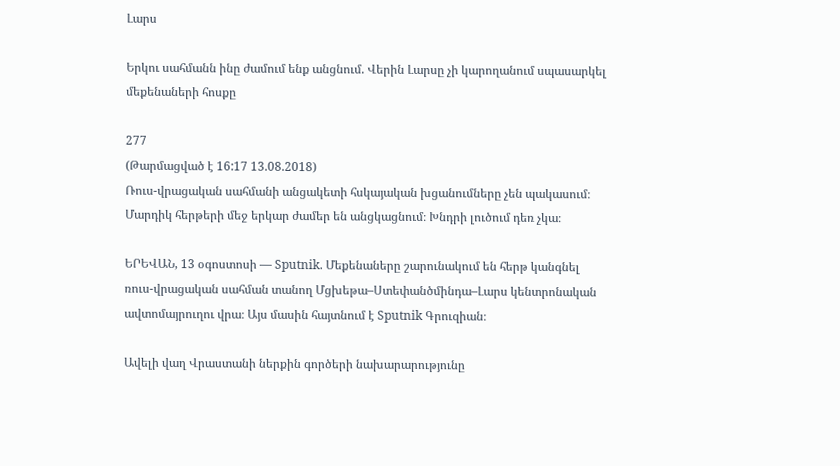Լարս

Երկու սահմանն ինը ժամում ենք անցնում. Վերին Լարսը չի կարողանում սպասարկել մեքենաների հոսքը

277
(Թարմացված է 16:17 13.08.2018)
Ռուս-վրացական սահմանի անցակետի հսկայական խցանումները չեն պակասում։ Մարդիկ հերթերի մեջ երկար ժամեր են անցկացնում։ Խնդրի լուծում դեռ չկա։

ԵՐԵՎԱՆ, 13 օգոստոսի — Sputnik. Մեքենաները շարունակում են հերթ կանգնել ռուս-վրացական սահման տանող Մցխեթա–Ստեփանծմինդա–Լարս կենտրոնական ավտոմայրուղու վրա։ Այս մասին հայտնում է Sputnik Գրուզիան։

Ավելի վաղ Վրաստանի ներքին գործերի նախարարությունը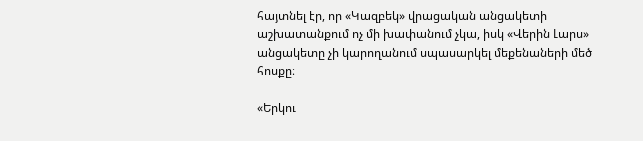հայտնել էր, որ «Կազբեկ» վրացական անցակետի աշխատանքում ոչ մի խափանում չկա, իսկ «Վերին Լարս» անցակետը չի կարողանում սպասարկել մեքենաների մեծ հոսքը։

«Երկու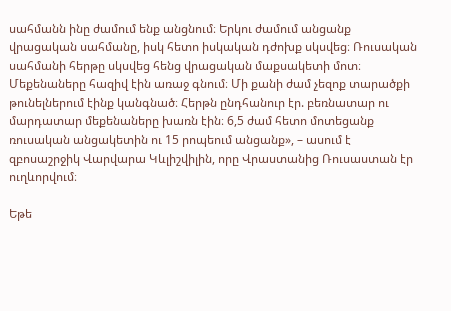սահմանն ինը ժամում ենք անցնում։ Երկու ժամում անցանք վրացական սահմանը, իսկ հետո իսկական դժոխք սկսվեց։ Ռուսական սահմանի հերթը սկսվեց հենց վրացական մաքսակետի մոտ։ Մեքենաները հազիվ էին առաջ գնում։ Մի քանի ժամ չեզոք տարածքի թունելներում էինք կանգնած։ Հերթն ընդհանուր էր. բեռնատար ու մարդատար մեքենաները խառն էին։ 6,5 ժամ հետո մոտեցանք ռուսական անցակետին ու 15 րոպեում անցանք», – ասում է զբոսաշրջիկ Վարվարա Կևլիշվիլին, որը Վրաստանից Ռուսաստան էր ուղևորվում։

Եթե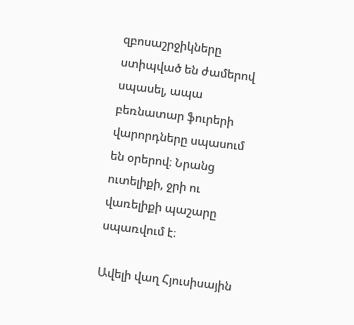զբոսաշրջիկները ստիպված են ժամերով սպասել, ապա բեռնատար ֆուրերի վարորդները սպասում են օրերով։ Նրանց ուտելիքի, ջրի ու վառելիքի պաշարը սպառվում է։

Ավելի վաղ Հյուսիսային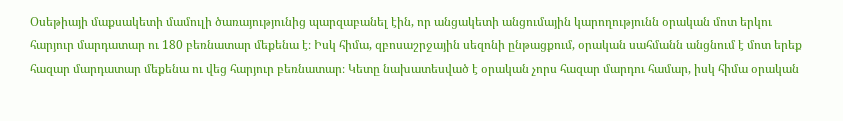Օսեթիայի մաքսակետի մամուլի ծառայությունից պարզաբանել էին, որ անցակետի անցումային կարողությունն օրական մոտ երկու հարյուր մարդատար ու 180 բեռնատար մեքենա է։ Իսկ հիմա, զբոսաշրջային սեզոնի ընթացքում, օրական սահմանն անցնում է մոտ երեք հազար մարդատար մեքենա ու վեց հարյուր բեռնատար։ Կետը նախատեսված է օրական չորս հազար մարդու համար, իսկ հիմա օրական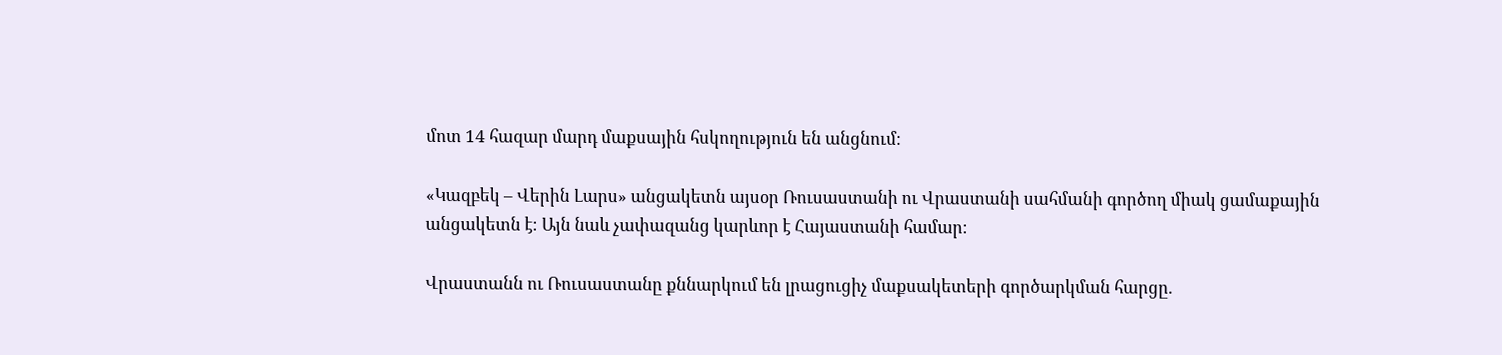մոտ 14 հազար մարդ մաքսային հսկողություն են անցնում։

«Կազբեկ – Վերին Լարս» անցակետն այսօր Ռուսաստանի ու Վրաստանի սահմանի գործող միակ ցամաքային անցակետն է։ Այն նաև չափազանց կարևոր է Հայաստանի համար։

Վրաստանն ու Ռուսաստանը քննարկում են լրացուցիչ մաքսակետերի գործարկման հարցը.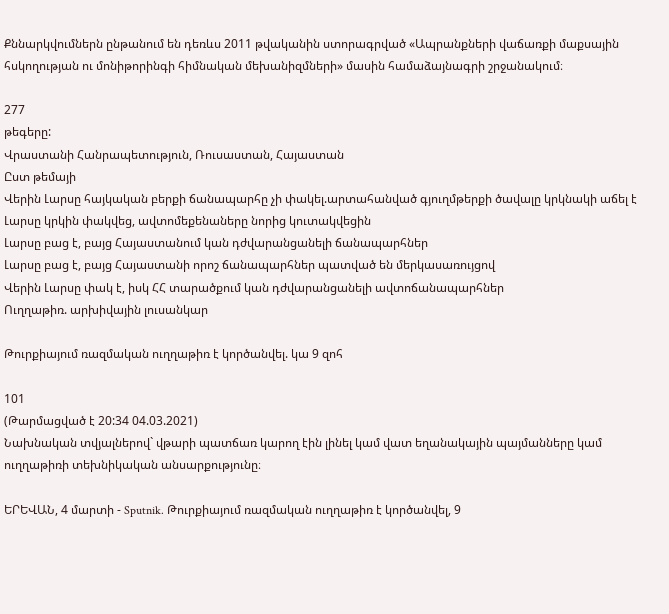Քննարկվումներն ընթանում են դեռևս 2011 թվականին ստորագրված «Ապրանքների վաճառքի մաքսային հսկողության ու մոնիթորինգի հիմնական մեխանիզմների» մասին համաձայնագրի շրջանակում։

277
թեգերը:
Վրաստանի Հանրապետություն, Ռուսաստան, Հայաստան
Ըստ թեմայի
Վերին Լարսը հայկական բերքի ճանապարհը չի փակել.արտահանված գյուղմթերքի ծավալը կրկնակի աճել է
Լարսը կրկին փակվեց, ավտոմեքենաները նորից կուտակվեցին
Լարսը բաց է, բայց Հայաստանում կան դժվարանցանելի ճանապարհներ
Լարսը բաց է, բայց Հայաստանի որոշ ճանապարհներ պատված են մերկասառույցով
Վերին Լարսը փակ է, իսկ ՀՀ տարածքում կան դժվարանցանելի ավտոճանապարհներ
Ուղղաթիռ. արխիվային լուսանկար

Թուրքիայում ռազմական ուղղաթիռ է կործանվել. կա 9 զոհ

101
(Թարմացված է 20:34 04.03.2021)
Նախնական տվյալներով` վթարի պատճառ կարող էին լինել կամ վատ եղանակային պայմանները կամ ուղղաթիռի տեխնիկական անսարքությունը։

ԵՐԵՎԱՆ, 4 մարտի - Sputnik. Թուրքիայում ռազմական ուղղաթիռ է կործանվել, 9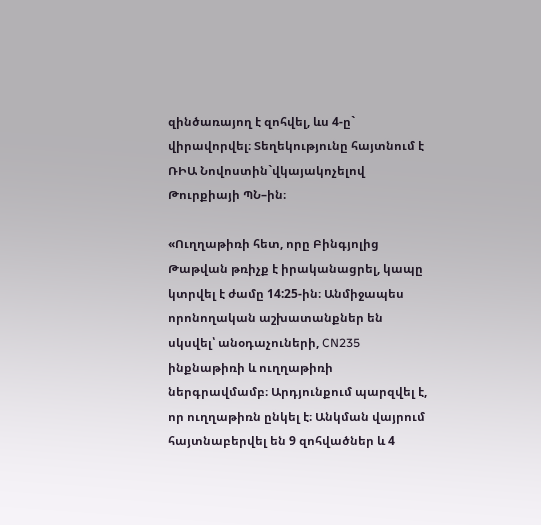զինծառայող է զոհվել, ևս 4-ը` վիրավորվել։ Տեղեկությունը հայտնում է ՌԻԱ Նովոստին`վկայակոչելով Թուրքիայի ՊՆ–ին։

«Ուղղաթիռի հետ, որը Բինգյոլից Թաթվան թռիչք է իրականացրել, կապը կտրվել է ժամը 14:25-ին։ Անմիջապես որոնողական աշխատանքներ են սկսվել՝ անօդաչուների, CN235 ինքնաթիռի և ուղղաթիռի ներգրավմամբ։ Արդյունքում պարզվել է, որ ուղղաթիռն ընկել է։ Անկման վայրում հայտնաբերվել են 9 զոհվածներ և 4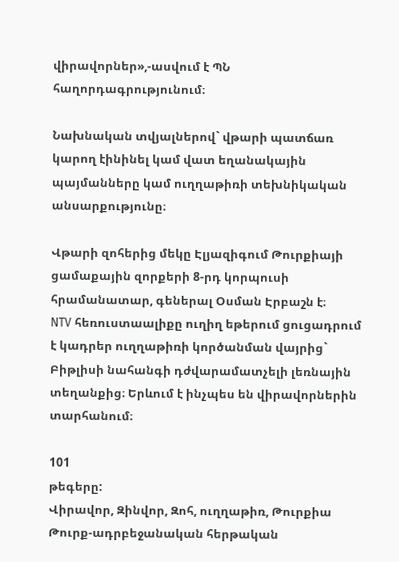վիրավորներ»,-ասվում է ՊՆ հաղորդագրությունում։

Նախնական տվյալներով` վթարի պատճառ կարող էինինել կամ վատ եղանակային պայմանները կամ ուղղաթիռի տեխնիկական անսարքությունը։

Վթարի զոհերից մեկը Էլյազիգում Թուրքիայի ցամաքային զորքերի 8-րդ կորպուսի հրամանատար, գեներալ Օսման Էրբաշն է։
NTV հեռուստաալիքը ուղիղ եթերում ցուցադրում է կադրեր ուղղաթիռի կործանման վայրից` Բիթլիսի նահանգի դժվարամատչելի լեռնային տեղանքից։ Երևում է ինչպես են վիրավորներին տարհանում։

101
թեգերը:
Վիրավոր, Զինվոր, Զոհ, ուղղաթիռ, Թուրքիա
Թուրք-ադրբեջանական հերթական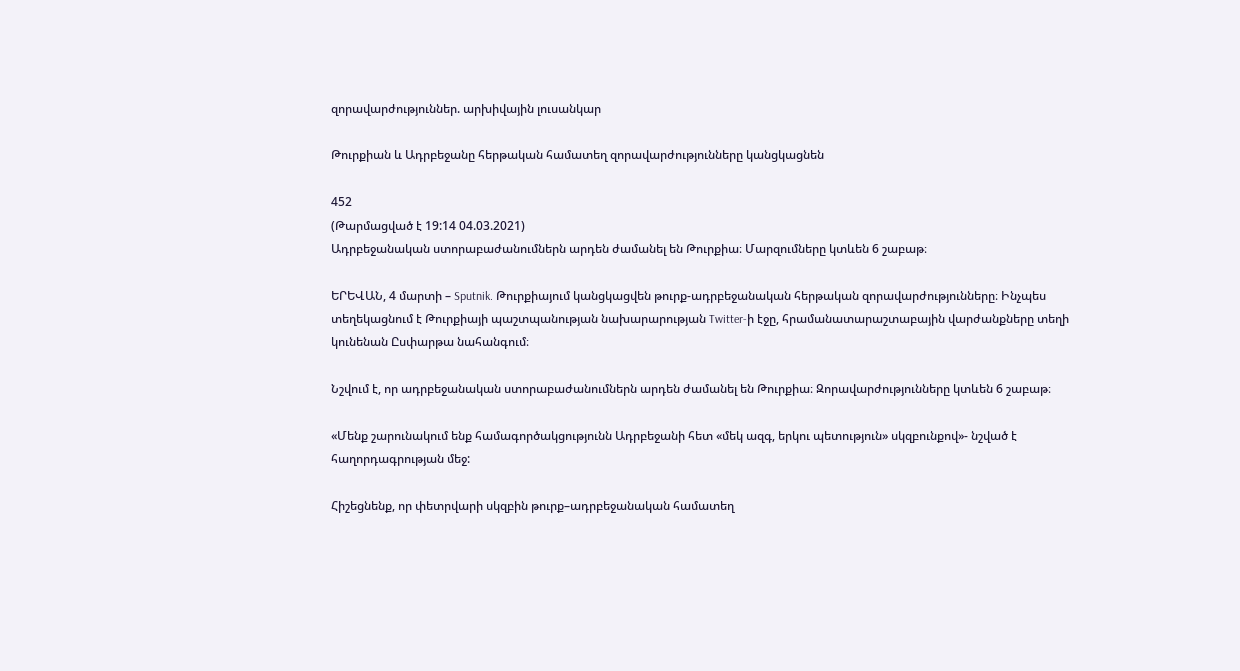զորավարժություններ. արխիվային լուսանկար

Թուրքիան և Ադրբեջանը հերթական համատեղ զորավարժությունները կանցկացնեն

452
(Թարմացված է 19:14 04.03.2021)
Ադրբեջանական ստորաբաժանումներն արդեն ժամանել են Թուրքիա։ Մարզումները կտևեն 6 շաբաթ։

ԵՐԵՎԱՆ, 4 մարտի – Sputnik. Թուրքիայում կանցկացվեն թուրք-ադրբեջանական հերթական զորավարժությունները։ Ինչպես տեղեկացնում է Թուրքիայի պաշտպանության նախարարության Twitter-ի էջը, հրամանատարաշտաբային վարժանքները տեղի կունենան Ըսփարթա նահանգում։

Նշվում է, որ ադրբեջանական ստորաբաժանումներն արդեն ժամանել են Թուրքիա։ Զորավարժությունները կտևեն 6 շաբաթ։

«Մենք շարունակում ենք համագործակցությունն Ադրբեջանի հետ «մեկ ազգ, երկու պետություն» սկզբունքով»- նշված է հաղորդագրության մեջ:

Հիշեցնենք, որ փետրվարի սկզբին թուրք–ադրբեջանական համատեղ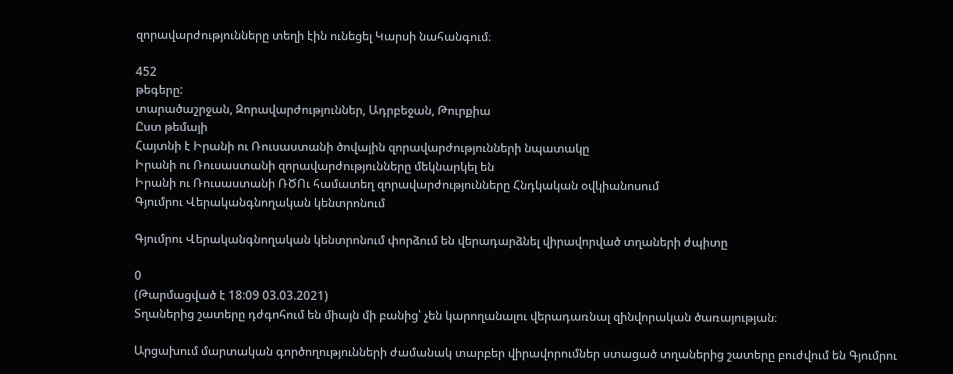զորավարժությունները տեղի էին ունեցել Կարսի նահանգում։

452
թեգերը:
տարածաշրջան, Զորավարժություններ, Ադրբեջան, Թուրքիա
Ըստ թեմայի
Հայտնի է Իրանի ու Ռուսաստանի ծովային զորավարժությունների նպատակը
Իրանի ու Ռուսաստանի զորավարժությունները մեկնարկել են
Իրանի ու Ռուսաստանի ՌԾՈւ համատեղ զորավարժությունները Հնդկական օվկիանոսում
Գյումրու Վերականգնողական կենտրոնում

Գյումրու Վերականգնողական կենտրոնում փորձում են վերադարձնել վիրավորված տղաների ժպիտը

0
(Թարմացված է 18:09 03.03.2021)
Տղաներից շատերը դժգոհում են միայն մի բանից՝ չեն կարողանալու վերադառնալ զինվորական ծառայության։

Արցախում մարտական գործողությունների ժամանակ տարբեր վիրավորումներ ստացած տղաներից շատերը բուժվում են Գյումրու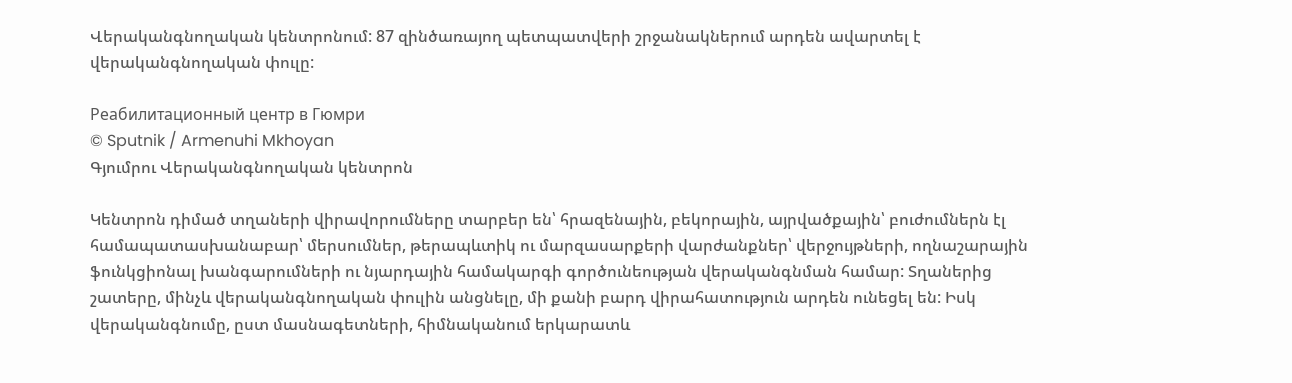Վերականգնողական կենտրոնում: 87 զինծառայող պետպատվերի շրջանակներում արդեն ավարտել է վերականգնողական փուլը:

Реабилитационный центр в Гюмри
© Sputnik / Armenuhi Mkhoyan
Գյումրու Վերականգնողական կենտրոն

Կենտրոն դիմած տղաների վիրավորումները տարբեր են՝ հրազենային, բեկորային, այրվածքային՝ բուժումներն էլ համապատասխանաբար՝ մերսումներ, թերապևտիկ ու մարզասարքերի վարժանքներ՝ վերջույթների, ողնաշարային ֆունկցիոնալ խանգարումների ու նյարդային համակարգի գործունեության վերականգնման համար: Տղաներից շատերը, մինչև վերականգնողական փուլին անցնելը, մի քանի բարդ վիրահատություն արդեն ունեցել են: Իսկ վերականգնումը, ըստ մասնագետների, հիմնականում երկարատև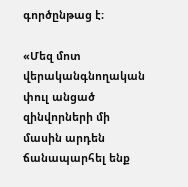գործընթաց է։

«Մեզ մոտ վերականգնողական փուլ անցած զինվորների մի մասին արդեն ճանապարհել ենք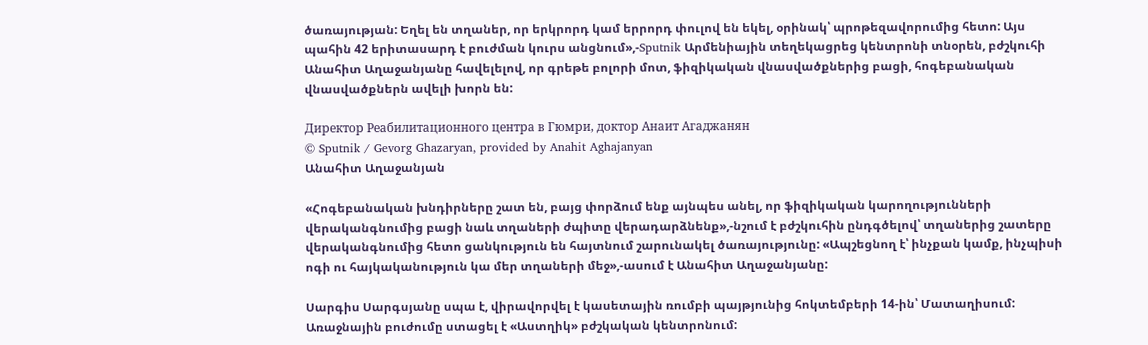ծառայության: Եղել են տղաներ, որ երկրորդ կամ երրորդ փուլով են եկել, օրինակ՝ պրոթեզավորումից հետո: Այս պահին 42 երիտասարդ է բուժման կուրս անցնում»,-Sputnik Արմենիային տեղեկացրեց կենտրոնի տնօրեն, բժշկուհի Անահիտ Աղաջանյանը հավելելով, որ գրեթե բոլորի մոտ, ֆիզիկական վնասվածքներից բացի, հոգեբանական վնասվածքներն ավելի խորն են:

Директор Реабилитационного центра в Гюмри, доктор Анаит Агаджанян
© Sputnik / Gevorg Ghazaryan, provided by Anahit Aghajanyan
Անահիտ Աղաջանյան

«Հոգեբանական խնդիրները շատ են, բայց փորձում ենք այնպես անել, որ ֆիզիկական կարողությունների վերականգնումից բացի նաև տղաների ժպիտը վերադարձնենք»,-նշում է բժշկուհին ընդգծելով՝ տղաներից շատերը վերականգնումից հետո ցանկություն են հայտնում շարունակել ծառայությունը: «Ապշեցնող է՝ ինչքան կամք, ինչպիսի ոգի ու հայկականություն կա մեր տղաների մեջ»,-ասում է Անահիտ Աղաջանյանը:

Սարգիս Սարգսյանը սպա է, վիրավորվել է կասետային ռումբի պայթյունից հոկտեմբերի 14-ին՝ Մատաղիսում: Առաջնային բուժումը ստացել է «Աստղիկ» բժշկական կենտրոնում: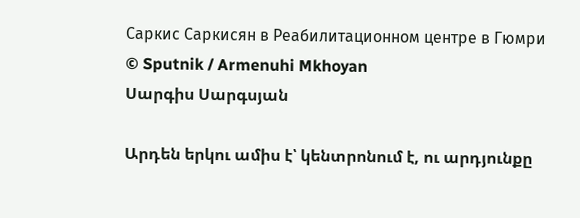Саркис Саркисян в Реабилитационном центре в Гюмри
© Sputnik / Armenuhi Mkhoyan
Սարգիս Սարգսյան

Արդեն երկու ամիս է՝ կենտրոնում է, ու արդյունքը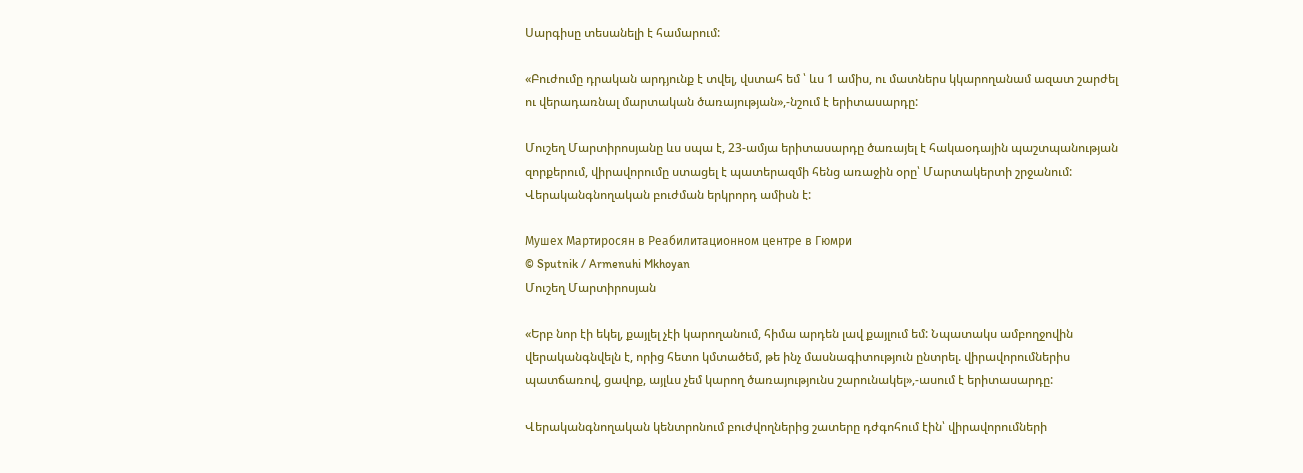Սարգիսը տեսանելի է համարում:

«Բուժումը դրական արդյունք է տվել, վստահ եմ ՝ ևս 1 ամիս, ու մատներս կկարողանամ ազատ շարժել ու վերադառնալ մարտական ծառայության»,-նշում է երիտասարդը:

Մուշեղ Մարտիրոսյանը ևս սպա է, 23-ամյա երիտասարդը ծառայել է հակաօդային պաշտպանության զորքերում, վիրավորումը ստացել է պատերազմի հենց առաջին օրը՝ Մարտակերտի շրջանում: Վերականգնողական բուժման երկրորդ ամիսն է:

Мушех Мартиросян в Реабилитационном центре в Гюмри
© Sputnik / Armenuhi Mkhoyan
Մուշեղ Մարտիրոսյան

«Երբ նոր էի եկել, քայլել չէի կարողանում, հիմա արդեն լավ քայլում եմ: Նպատակս ամբողջովին վերականգնվելն է, որից հետո կմտածեմ, թե ինչ մասնագիտություն ընտրել. վիրավորումներիս պատճառով, ցավոք, այլևս չեմ կարող ծառայությունս շարունակել»,-ասում է երիտասարդը:

Վերականգնողական կենտրոնում բուժվողներից շատերը դժգոհում էին՝ վիրավորումների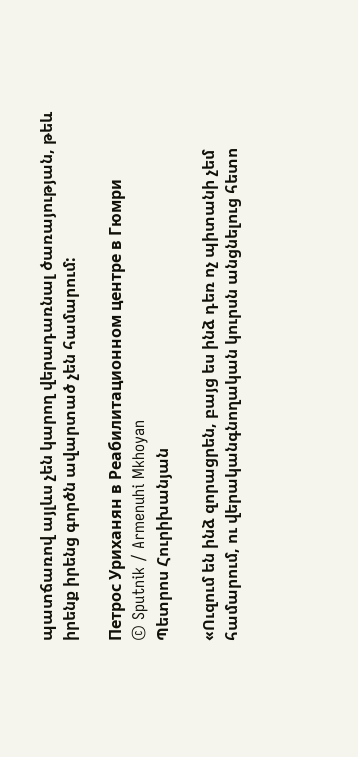պատճառով այլևս չեն կարող վերադառնալ ծառայության, թեև իրենք իրենց գործն ավարտած չեն համարում:

Петрос Уриханян в Реабилитационном центре в Гюмри
© Sputnik / Armenuhi Mkhoyan
Պետրոս Հուրիխանյան

«Ուզում են ինձ զորացրեն, բայց ես ինձ դեռ ոչ պիտանի չեմ համարում, ու վերականգնողական կուրսն անցնելուց հետո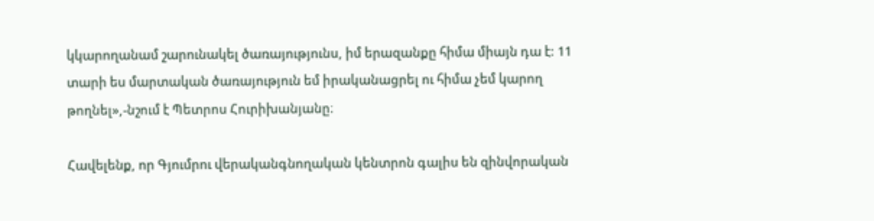կկարողանամ շարունակել ծառայությունս, իմ երազանքը հիմա միայն դա է: 11 տարի ես մարտական ծառայություն եմ իրականացրել ու հիմա չեմ կարող թողնել»,-նշում է Պետրոս Հուրիխանյանը։

Հավելենք, որ Գյումրու վերականգնողական կենտրոն գալիս են զինվորական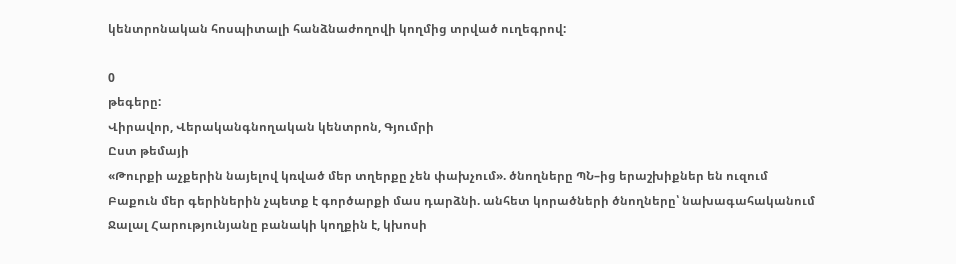կենտրոնական հոսպիտալի հանձնաժողովի կողմից տրված ուղեգրով:

0
թեգերը:
Վիրավոր, Վերականգնողական կենտրոն, Գյումրի
Ըստ թեմայի
«Թուրքի աչքերին նայելով կռված մեր տղերքը չեն փախչում». ծնողները ՊՆ–ից երաշխիքներ են ուզում
Բաքուն մեր գերիներին չպետք է գործարքի մաս դարձնի. անհետ կորածների ծնողները՝ նախագահականում
Ջալալ Հարությունյանը բանակի կողքին է, կխոսի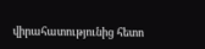վիրահատությունից հետո